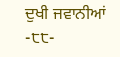ਦੁਖੀ ਜਵਾਨੀਆਂ
-੮੮-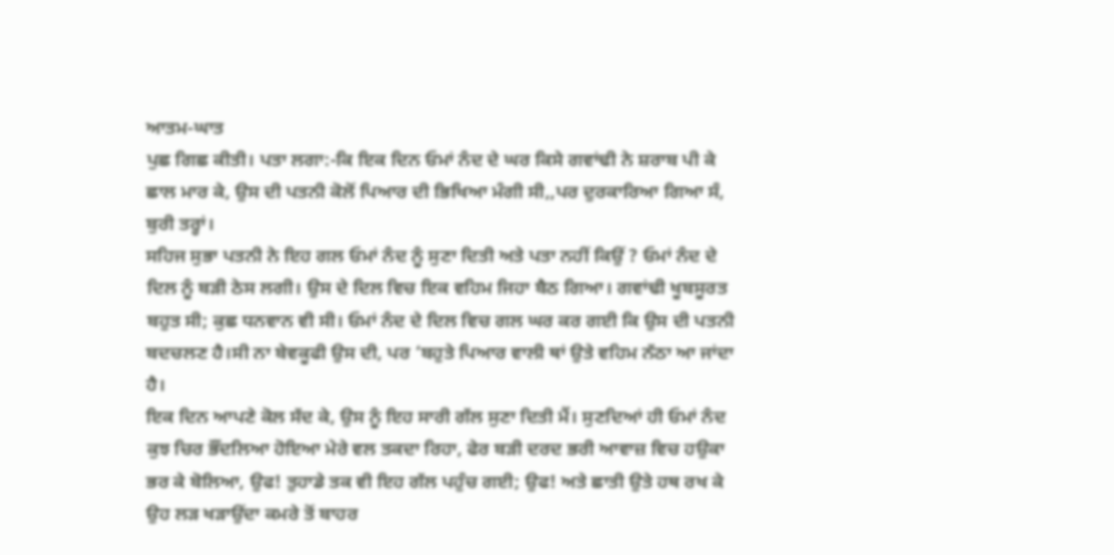ਆਤਮ-ਘਾਤ
ਪੁਛ ਗਿਛ ਕੀਤੀ। ਪਤਾ ਲਗਾ:-ਕਿ ਇਕ ਦਿਨ ਓਮਾਂ ਨੰਦ ਦੇ ਘਰ ਕਿਸੇ ਗਵਾਂਢੀ ਨੇ ਸ਼ਰਾਬ ਪੀ ਕੇ ਛਾਲ ਮਾਰ ਕੇ, ਉਸ ਦੀ ਪਤਨੀ ਕੋਲੋਂ ਪਿਆਰ ਦੀ ਭਿਖਿਆ ਮੰਗੀ ਸੀ,,ਪਰ ਦੁਰਕਾਰਿਆ ਗਿਆ ਸੰ, ਬੁਰੀ ਤਰ੍ਹਾਂ।
ਸਹਿਜ ਸੁਭਾ ਪਤਨੀ ਨੇ ਇਹ ਗਲ ਓਮਾਂ ਨੰਦ ਨੂੰ ਸੁਣਾ ਦਿਤੀ ਅਤੇ ਪਤਾ ਨਹੀਂ ਕਿਉਂ ? ਓਮਾਂ ਨੰਦ ਦੇ ਦਿਲ ਨੂੰ ਬੜੀ ਠੇਸ ਲਗੀ। ਉਸ ਦੇ ਦਿਲ ਵਿਚ ਇਕ ਵਹਿਮ ਜਿਹਾ ਬੈਠ ਗਿਆ। ਗਵਾਂਢੀ ਖੂਬਸੂਰਤ ਬਹੁਤ ਸੀ; ਕੁਛ ਧਨਵਾਨ ਵੀ ਸੀ। ਓਮਾਂ ਨੰਦ ਦੇ ਦਿਲ ਵਿਚ ਗਲ ਘਰ ਕਰ ਗਈ ਕਿ ਉਸ ਦੀ ਪਤਨੀ ਬਦਚਲਣ ਹੈ।ਸੀ ਨਾ ਬੇਵਕੂਫੀ ਉਸ ਦੀ, ਪਰ ‘ਬਹੁਤੇ ਪਿਆਰ ਵਾਲੀ ਥਾਂ ਉਤੇ ਵਹਿਮ ਨੱਠਾ ਆ ਜਾਂਦਾ ਹੈ।
ਇਕ ਦਿਨ ਆਪਣੇ ਕੋਲ ਸੱਦ ਕੇ, ਉਸ ਨੂੰ ਇਹ ਸਾਰੀ ਗੱਲ ਸੁਣਾ ਦਿਤੀ ਮੈਂ। ਸੁਣਦਿਆਂ ਹੀ ਓਮਾਂ ਨੰਦ ਕੁਝ ਚਿਰ ਭੌਂਦਲਿਆ ਹੋਇਆ ਮੇਰੇ ਵਲ ਤਕਦਾ ਰਿਹਾ, ਫੇਰ ਬੜੀ ਦਰਦ ਭਰੀ ਆਵਾਜ਼ ਵਿਚ ਹਉਕਾ ਭਰ ਕੇ ਬੋਲਿਆ, ਉਫ! ਤੁਹਾਡੇ ਤਕ ਵੀ ਇਹ ਗੱਲ ਪਹੁੰਚ ਗਈ; ਉਫ! ਅਤੇ ਛਾਤੀ ਉਤੇ ਹਥ ਰਖ ਕੇ ਉਹ ਲੜ ਖੜਾਉਂਦਾ ਕਮਰੇ ਤੋਂ ਬਾਹਰ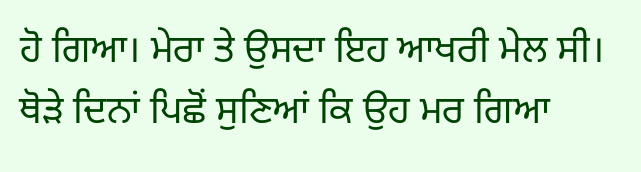ਹੋ ਗਿਆ। ਮੇਰਾ ਤੇ ਉਸਦਾ ਇਹ ਆਖਰੀ ਮੇਲ ਸੀ।
ਥੋੜੇ ਦਿਨਾਂ ਪਿਛੋਂ ਸੁਣਿਆਂ ਕਿ ਉਹ ਮਰ ਗਿਆ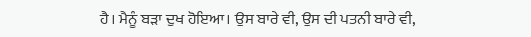ਹੈ। ਮੈਨੂੰ ਬੜਾ ਦੁਖ ਹੋਇਆ। ਉਸ ਬਾਰੇ ਵੀ, ਉਸ ਦੀ ਪਤਨੀ ਬਾਰੇ ਵੀ,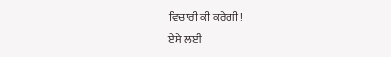ਵਿਚਾਰੀ ਕੀ ਕਰੇਗੀ!
ਏਸੇ ਲਈ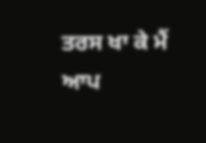ਤਰਸ ਖਾ ਕੇ ਮੈਂ ਆਪ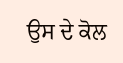ਉਸ ਦੇ ਕੋਲ